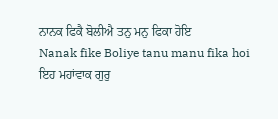ਨਾਨਕ ਫਿਕੈ ਬੋਲੀਐ ਤਨੁ ਮਨੁ ਫਿਕਾ ਹੋਇ
Nanak fike Boliye tanu manu fika hoi
ਇਹ ਮਹਾਂਵਾਕ ਗੁਰੁ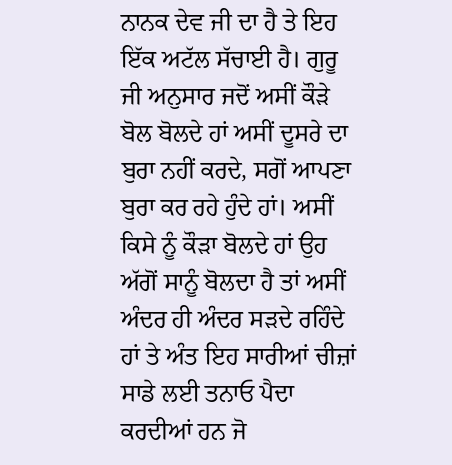ਨਾਨਕ ਦੇਵ ਜੀ ਦਾ ਹੈ ਤੇ ਇਹ ਇੱਕ ਅਟੱਲ ਸੱਚਾਈ ਹੈ। ਗੁਰੂ ਜੀ ਅਨੁਸਾਰ ਜਦੋਂ ਅਸੀਂ ਕੌੜੇ ਬੋਲ ਬੋਲਦੇ ਹਾਂ ਅਸੀਂ ਦੂਸਰੇ ਦਾ ਬੁਰਾ ਨਹੀਂ ਕਰਦੇ, ਸਗੋਂ ਆਪਣਾ ਬੁਰਾ ਕਰ ਰਹੇ ਹੁੰਦੇ ਹਾਂ। ਅਸੀਂ ਕਿਸੇ ਨੂੰ ਕੌੜਾ ਬੋਲਦੇ ਹਾਂ ਉਹ ਅੱਗੋਂ ਸਾਨੂੰ ਬੋਲਦਾ ਹੈ ਤਾਂ ਅਸੀਂ ਅੰਦਰ ਹੀ ਅੰਦਰ ਸੜਦੇ ਰਹਿੰਦੇ ਹਾਂ ਤੇ ਅੰਤ ਇਹ ਸਾਰੀਆਂ ਚੀਜ਼ਾਂ ਸਾਡੇ ਲਈ ਤਨਾਓ ਪੈਦਾ ਕਰਦੀਆਂ ਹਨ ਜੋ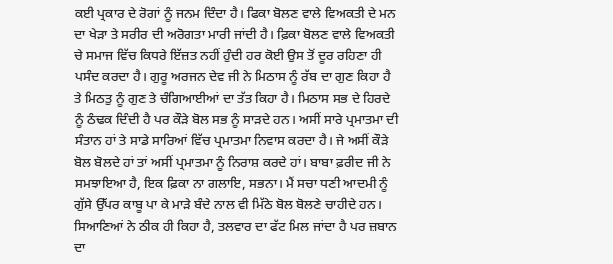ਕਈ ਪ੍ਰਕਾਰ ਦੇ ਰੋਗਾਂ ਨੂੰ ਜਨਮ ਦਿੰਦਾ ਹੈ। ਫਿਕਾ ਬੋਲਣ ਵਾਲੇ ਵਿਅਕਤੀ ਦੇ ਮਨ ਦਾ ਖੇੜਾ ਤੇ ਸਰੀਰ ਦੀ ਅਰੋਗਤਾ ਮਾਰੀ ਜਾਂਦੀ ਹੈ। ਫ਼ਿਕਾ ਬੋਲਣ ਵਾਲੇ ਵਿਅਕਤੀ ਚੇ ਸਮਾਜ ਵਿੱਚ ਕਿਧਰੇ ਇੱਜ਼ਤ ਨਹੀਂ ਹੁੰਦੀ ਹਰ ਕੋਈ ਉਸ ਤੋਂ ਦੂਰ ਰਹਿਣਾ ਹੀ ਪਸੰਦ ਕਰਦਾ ਹੈ। ਗੁਰੂ ਅਰਜਨ ਦੇਵ ਜੀ ਨੇ ਮਿਠਾਸ ਨੂੰ ਰੱਬ ਦਾ ਗੁਣ ਕਿਹਾ ਹੈ ਤੇ ਮਿਠਤੁ ਨੂੰ ਗੁਣ ਤੇ ਚੰਗਿਆਈਆਂ ਦਾ ਤੱਤ ਕਿਹਾ ਹੈ। ਮਿਠਾਸ ਸਭ ਦੇ ਹਿਰਦੇ ਨੂੰ ਠੰਢਕ ਦਿੰਦੀ ਹੈ ਪਰ ਕੌੜੇ ਬੋਲ ਸਭ ਨੂੰ ਸਾੜਦੇ ਹਨ। ਅਸੀਂ ਸਾਰੇ ਪ੍ਰਮਾਤਮਾ ਦੀ ਸੰਤਾਨ ਹਾਂ ਤੇ ਸਾਡੇ ਸਾਰਿਆਂ ਵਿੱਚ ਪ੍ਰਮਾਤਮਾ ਨਿਵਾਸ ਕਰਦਾ ਹੈ। ਜੇ ਅਸੀਂ ਕੌੜੇ ਬੋਲ ਬੋਲਦੇ ਹਾਂ ਤਾਂ ਅਸੀਂ ਪ੍ਰਮਾਤਮਾ ਨੂੰ ਨਿਰਾਸ਼ ਕਰਦੇ ਹਾਂ। ਬਾਬਾ ਫ਼ਰੀਦ ਜੀ ਨੇ ਸਮਝਾਇਆ ਹੈ, ਇਕ ਫ਼ਿਕਾ ਨਾ ਗਲਾਇ, ਸਭਨਾ। ਮੈਂ ਸਚਾ ਧਣੀ ਆਦਮੀ ਨੂੰ ਗੁੱਸੇ ਉੱਪਰ ਕਾਬੂ ਪਾ ਕੇ ਮਾੜੇ ਬੰਦੇ ਨਾਲ ਵੀ ਮਿੱਠੇ ਬੋਲ ਬੋਲਣੇ ਚਾਹੀਦੇ ਹਨ। ਸਿਆਣਿਆਂ ਨੇ ਠੀਕ ਹੀ ਕਿਹਾ ਹੈ, ਤਲਵਾਰ ਦਾ ਫੱਟ ਮਿਲ ਜਾਂਦਾ ਹੈ ਪਰ ਜ਼ਬਾਨ ਦਾ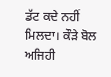ਡੱਟ ਕਦੇ ਨਹੀਂ ਮਿਲਦਾ। ਕੌੜੇ ਬੋਲ ਅਜਿਹੀ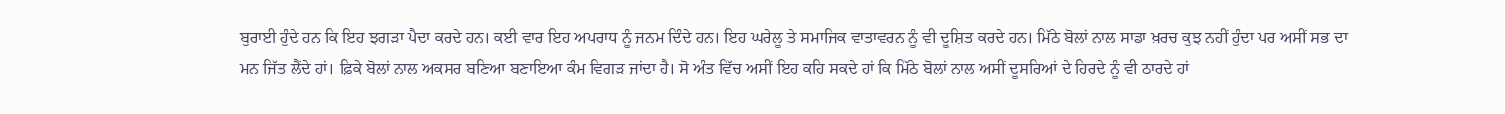ਬੁਰਾਈ ਹੁੰਦੇ ਹਨ ਕਿ ਇਹ ਝਗੜਾ ਪੈਦਾ ਕਰਦੇ ਹਨ। ਕਈ ਵਾਰ ਇਹ ਅਪਰਾਧ ਨੂੰ ਜਨਮ ਦਿੰਦੇ ਹਨ। ਇਹ ਘਰੇਲੂ ਤੇ ਸਮਾਜਿਕ ਵਾਤਾਵਰਨ ਨੂੰ ਵੀ ਦੂਸ਼ਿਤ ਕਰਦੇ ਹਨ। ਮਿੱਠੇ ਬੋਲਾਂ ਨਾਲ ਸਾਡਾ ਖ਼ਰਚ ਕੁਝ ਨਹੀਂ ਹੁੰਦਾ ਪਰ ਅਸੀਂ ਸਭ ਦਾ ਮਨ ਜਿੱਤ ਲੈਂਦੇ ਹਾਂ। ਫ਼ਿਕੇ ਬੋਲਾਂ ਨਾਲ ਅਕਸਰ ਬਣਿਆ ਬਣਾਇਆ ਕੰਮ ਵਿਗੜ ਜਾਂਦਾ ਹੈ। ਸੋ ਅੰਤ ਵਿੱਚ ਅਸੀਂ ਇਹ ਕਹਿ ਸਕਦੇ ਹਾਂ ਕਿ ਮਿੱਠੇ ਬੋਲਾਂ ਨਾਲ ਅਸੀਂ ਦੂਸਰਿਆਂ ਦੇ ਹਿਰਦੇ ਨੂੰ ਵੀ ਠਾਰਦੇ ਹਾਂ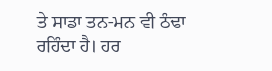ਤੇ ਸਾਡਾ ਤਨ-ਮਨ ਵੀ ਠੰਢਾ ਰਹਿੰਦਾ ਹੈ। ਹਰ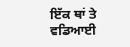ਇੱਕ ਥਾਂ ਤੇ ਵਡਿਆਈ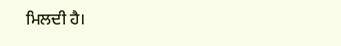ਮਿਲਦੀ ਹੈ।